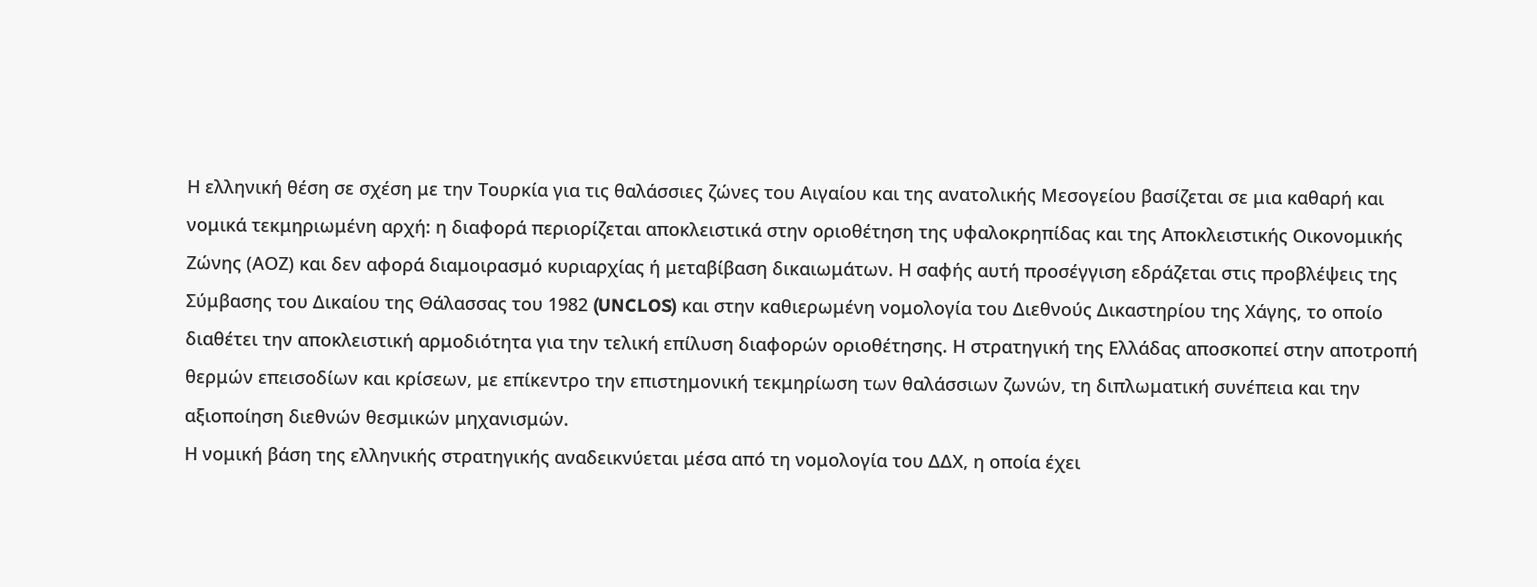Η ελληνική θέση σε σχέση με την Τουρκία για τις θαλάσσιες ζώνες του Αιγαίου και της ανατολικής Μεσογείου βασίζεται σε μια καθαρή και νομικά τεκμηριωμένη αρχή: η διαφορά περιορίζεται αποκλειστικά στην οριοθέτηση της υφαλοκρηπίδας και της Αποκλειστικής Οικονομικής Ζώνης (ΑΟΖ) και δεν αφορά διαμοιρασμό κυριαρχίας ή μεταβίβαση δικαιωμάτων. Η σαφής αυτή προσέγγιση εδράζεται στις προβλέψεις της Σύμβασης του Δικαίου της Θάλασσας του 1982 (UNCLOS) και στην καθιερωμένη νομολογία του Διεθνούς Δικαστηρίου της Χάγης, το οποίο διαθέτει την αποκλειστική αρμοδιότητα για την τελική επίλυση διαφορών οριοθέτησης. Η στρατηγική της Ελλάδας αποσκοπεί στην αποτροπή θερμών επεισοδίων και κρίσεων, με επίκεντρο την επιστημονική τεκμηρίωση των θαλάσσιων ζωνών, τη διπλωματική συνέπεια και την αξιοποίηση διεθνών θεσμικών μηχανισμών.
Η νομική βάση της ελληνικής στρατηγικής αναδεικνύεται μέσα από τη νομολογία του ΔΔΧ, η οποία έχει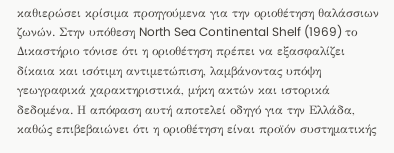καθιερώσει κρίσιμα προηγούμενα για την οριοθέτηση θαλάσσιων ζωνών. Στην υπόθεση North Sea Continental Shelf (1969) το Δικαστήριο τόνισε ότι η οριοθέτηση πρέπει να εξασφαλίζει δίκαια και ισότιμη αντιμετώπιση, λαμβάνοντας υπόψη γεωγραφικά χαρακτηριστικά, μήκη ακτών και ιστορικά δεδομένα. Η απόφαση αυτή αποτελεί οδηγό για την Ελλάδα, καθώς επιβεβαιώνει ότι η οριοθέτηση είναι προϊόν συστηματικής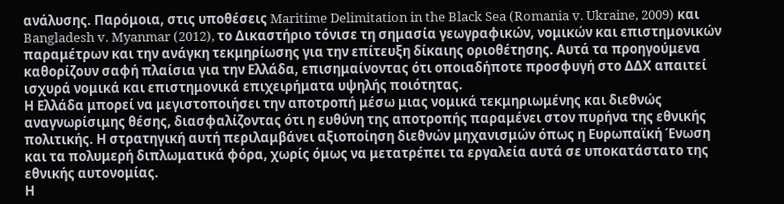ανάλυσης. Παρόμοια, στις υποθέσεις Maritime Delimitation in the Black Sea (Romania v. Ukraine, 2009) και Bangladesh v. Myanmar (2012), το Δικαστήριο τόνισε τη σημασία γεωγραφικών, νομικών και επιστημονικών παραμέτρων και την ανάγκη τεκμηρίωσης για την επίτευξη δίκαιης οριοθέτησης. Αυτά τα προηγούμενα καθορίζουν σαφή πλαίσια για την Ελλάδα, επισημαίνοντας ότι οποιαδήποτε προσφυγή στο ΔΔΧ απαιτεί ισχυρά νομικά και επιστημονικά επιχειρήματα υψηλής ποιότητας.
Η Ελλάδα μπορεί να μεγιστοποιήσει την αποτροπή μέσω μιας νομικά τεκμηριωμένης και διεθνώς αναγνωρίσιμης θέσης, διασφαλίζοντας ότι η ευθύνη της αποτροπής παραμένει στον πυρήνα της εθνικής πολιτικής. Η στρατηγική αυτή περιλαμβάνει αξιοποίηση διεθνών μηχανισμών όπως η Ευρωπαϊκή Ένωση και τα πολυμερή διπλωματικά φόρα, χωρίς όμως να μετατρέπει τα εργαλεία αυτά σε υποκατάστατο της εθνικής αυτονομίας.
Η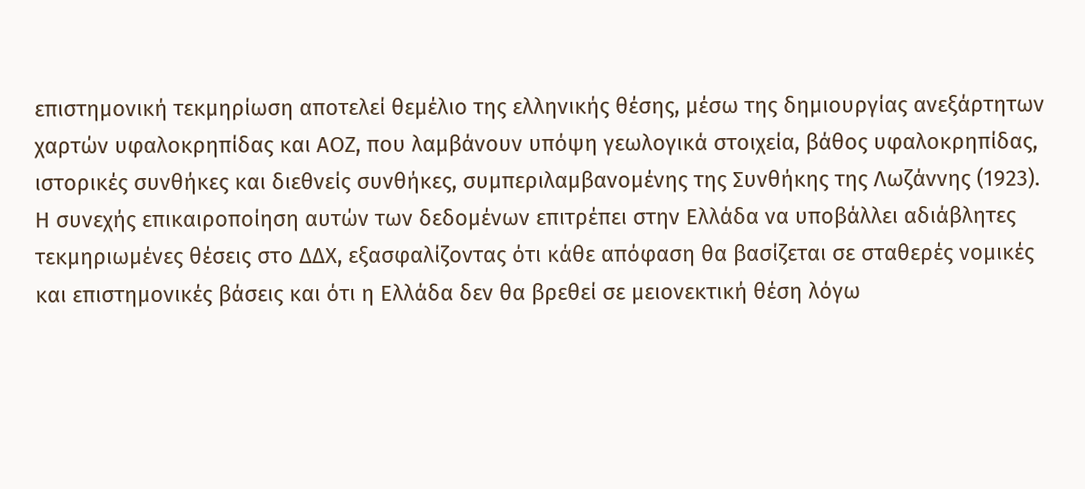επιστημονική τεκμηρίωση αποτελεί θεμέλιο της ελληνικής θέσης, μέσω της δημιουργίας ανεξάρτητων χαρτών υφαλοκρηπίδας και ΑΟΖ, που λαμβάνουν υπόψη γεωλογικά στοιχεία, βάθος υφαλοκρηπίδας, ιστορικές συνθήκες και διεθνείς συνθήκες, συμπεριλαμβανομένης της Συνθήκης της Λωζάννης (1923). Η συνεχής επικαιροποίηση αυτών των δεδομένων επιτρέπει στην Ελλάδα να υποβάλλει αδιάβλητες τεκμηριωμένες θέσεις στο ΔΔΧ, εξασφαλίζοντας ότι κάθε απόφαση θα βασίζεται σε σταθερές νομικές και επιστημονικές βάσεις και ότι η Ελλάδα δεν θα βρεθεί σε μειονεκτική θέση λόγω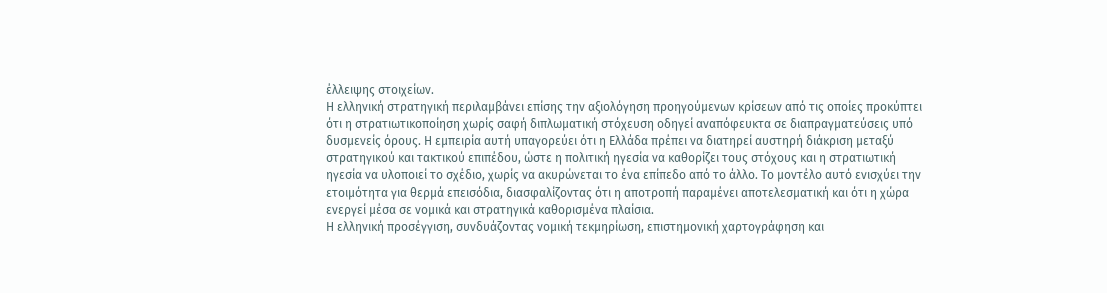έλλειψης στοιχείων.
Η ελληνική στρατηγική περιλαμβάνει επίσης την αξιολόγηση προηγούμενων κρίσεων από τις οποίες προκύπτει ότι η στρατιωτικοποίηση χωρίς σαφή διπλωματική στόχευση οδηγεί αναπόφευκτα σε διαπραγματεύσεις υπό δυσμενείς όρους. Η εμπειρία αυτή υπαγορεύει ότι η Ελλάδα πρέπει να διατηρεί αυστηρή διάκριση μεταξύ στρατηγικού και τακτικού επιπέδου, ώστε η πολιτική ηγεσία να καθορίζει τους στόχους και η στρατιωτική ηγεσία να υλοποιεί το σχέδιο, χωρίς να ακυρώνεται το ένα επίπεδο από το άλλο. Το μοντέλο αυτό ενισχύει την ετοιμότητα για θερμά επεισόδια, διασφαλίζοντας ότι η αποτροπή παραμένει αποτελεσματική και ότι η χώρα ενεργεί μέσα σε νομικά και στρατηγικά καθορισμένα πλαίσια.
Η ελληνική προσέγγιση, συνδυάζοντας νομική τεκμηρίωση, επιστημονική χαρτογράφηση και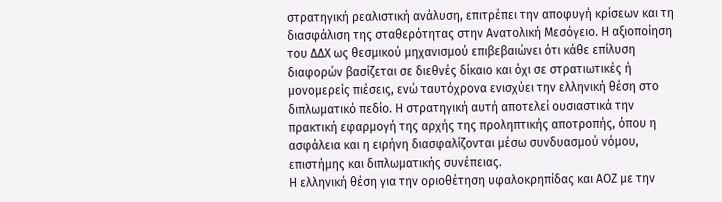στρατηγική ρεαλιστική ανάλυση, επιτρέπει την αποφυγή κρίσεων και τη διασφάλιση της σταθερότητας στην Ανατολική Μεσόγειο. Η αξιοποίηση του ΔΔΧ ως θεσμικού μηχανισμού επιβεβαιώνει ότι κάθε επίλυση διαφορών βασίζεται σε διεθνές δίκαιο και όχι σε στρατιωτικές ή μονομερείς πιέσεις, ενώ ταυτόχρονα ενισχύει την ελληνική θέση στο διπλωματικό πεδίο. Η στρατηγική αυτή αποτελεί ουσιαστικά την πρακτική εφαρμογή της αρχής της προληπτικής αποτροπής, όπου η ασφάλεια και η ειρήνη διασφαλίζονται μέσω συνδυασμού νόμου, επιστήμης και διπλωματικής συνέπειας.
Η ελληνική θέση για την οριοθέτηση υφαλοκρηπίδας και ΑΟΖ με την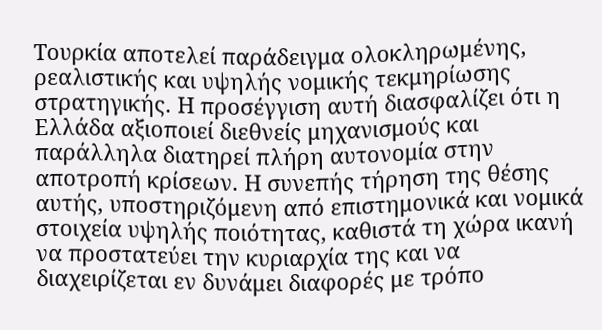Τουρκία αποτελεί παράδειγμα ολοκληρωμένης, ρεαλιστικής και υψηλής νομικής τεκμηρίωσης στρατηγικής. Η προσέγγιση αυτή διασφαλίζει ότι η Ελλάδα αξιοποιεί διεθνείς μηχανισμούς και παράλληλα διατηρεί πλήρη αυτονομία στην αποτροπή κρίσεων. Η συνεπής τήρηση της θέσης αυτής, υποστηριζόμενη από επιστημονικά και νομικά στοιχεία υψηλής ποιότητας, καθιστά τη χώρα ικανή να προστατεύει την κυριαρχία της και να διαχειρίζεται εν δυνάμει διαφορές με τρόπο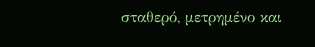σταθερό, μετρημένο και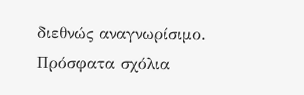διεθνώς αναγνωρίσιμο.
Πρόσφατα σχόλια